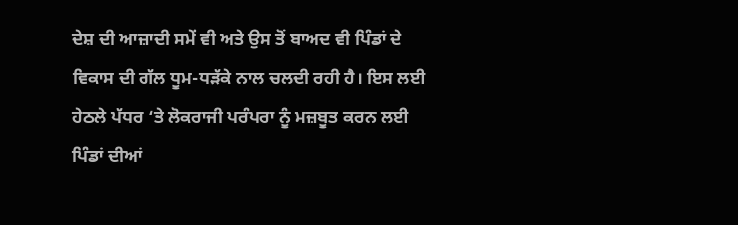ਦੇਸ਼ ਦੀ ਆਜ਼ਾਦੀ ਸਮੇਂ ਵੀ ਅਤੇ ਉਸ ਤੋਂ ਬਾਅਦ ਵੀ ਪਿੰਡਾਂ ਦੇ ਵਿਕਾਸ ਦੀ ਗੱਲ ਧੂਮ-ਧੜੱਕੇ ਨਾਲ ਚਲਦੀ ਰਹੀ ਹੈ। ਇਸ ਲਈ ਹੇਠਲੇ ਪੱਧਰ ‘ਤੇ ਲੋਕਰਾਜੀ ਪਰੰਪਰਾ ਨੂੰ ਮਜ਼ਬੂਤ ਕਰਨ ਲਈ ਪਿੰਡਾਂ ਦੀਆਂ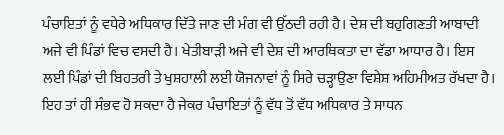ਪੰਚਾਇਤਾਂ ਨੂੰ ਵਧੇਰੇ ਅਧਿਕਾਰ ਦਿੱਤੇ ਜਾਣ ਦੀ ਮੰਗ ਵੀ ਉੱਠਦੀ ਰਹੀ ਹੈ। ਦੇਸ਼ ਦੀ ਬਹੁਗਿਣਤੀ ਆਬਾਦੀ ਅਜੇ ਵੀ ਪਿੰਡਾਂ ਵਿਚ ਵਸਦੀ ਹੈ। ਖੇਤੀਬਾੜੀ ਅਜੇ ਵੀ ਦੇਸ਼ ਦੀ ਆਰਥਿਕਤਾ ਦਾ ਵੱਡਾ ਆਧਾਰ ਹੈ। ਇਸ ਲਈ ਪਿੰਡਾਂ ਦੀ ਬਿਹਤਰੀ ਤੇ ਖੁਸ਼ਹਾਲੀ ਲਈ ਯੋਜਨਾਵਾਂ ਨੂੰ ਸਿਰੇ ਚੜ੍ਹਾਉਣਾ ਵਿਸ਼ੇਸ਼ ਅਹਿਮੀਅਤ ਰੱਖਦਾ ਹੈ। ਇਹ ਤਾਂ ਹੀ ਸੰਭਵ ਹੋ ਸਕਦਾ ਹੈ ਜੇਕਰ ਪੰਚਾਇਤਾਂ ਨੂੰ ਵੱਧ ਤੋਂ ਵੱਧ ਅਧਿਕਾਰ ਤੇ ਸਾਧਨ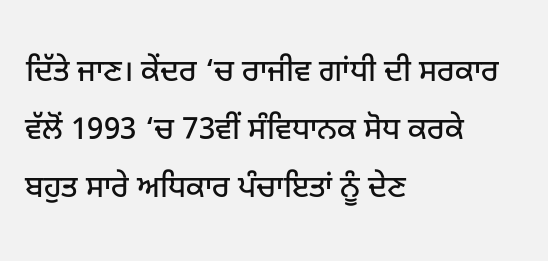ਦਿੱਤੇ ਜਾਣ। ਕੇਂਦਰ ‘ਚ ਰਾਜੀਵ ਗਾਂਧੀ ਦੀ ਸਰਕਾਰ ਵੱਲੋਂ 1993 ‘ਚ 73ਵੀਂ ਸੰਵਿਧਾਨਕ ਸੋਧ ਕਰਕੇ ਬਹੁਤ ਸਾਰੇ ਅਧਿਕਾਰ ਪੰਚਾਇਤਾਂ ਨੂੰ ਦੇਣ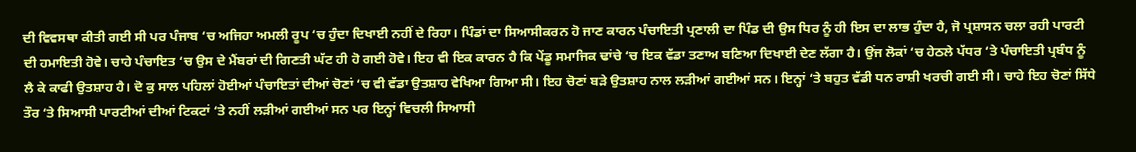ਦੀ ਵਿਵਸਥਾ ਕੀਤੀ ਗਈ ਸੀ ਪਰ ਪੰਜਾਬ ‘ਚ ਅਜਿਹਾ ਅਮਲੀ ਰੂਪ ‘ਚ ਹੁੰਦਾ ਦਿਖਾਈ ਨਹੀਂ ਦੇ ਰਿਹਾ। ਪਿੰਡਾਂ ਦਾ ਸਿਆਸੀਕਰਨ ਹੋ ਜਾਣ ਕਾਰਨ ਪੰਚਾਇਤੀ ਪ੍ਰਣਾਲੀ ਦਾ ਪਿੰਡ ਦੀ ਉਸ ਧਿਰ ਨੂੰ ਹੀ ਇਸ ਦਾ ਲਾਭ ਹੁੰਦਾ ਹੈ, ਜੋ ਪ੍ਰਸ਼ਾਸਨ ਚਲਾ ਰਹੀ ਪਾਰਟੀ ਦੀ ਹਮਾਇਤੀ ਹੋਵੇ। ਚਾਹੇ ਪੰਚਾਇਤ ‘ਚ ਉਸ ਦੇ ਮੈਂਬਰਾਂ ਦੀ ਗਿਣਤੀ ਘੱਟ ਹੀ ਹੋ ਗਈ ਹੋਵੇ। ਇਹ ਵੀ ਇਕ ਕਾਰਨ ਹੈ ਕਿ ਪੇਂਡੂ ਸਮਾਜਿਕ ਢਾਂਚੇ ‘ਚ ਇਕ ਵੱਡਾ ਤਣਾਅ ਬਣਿਆ ਦਿਖਾਈ ਦੇਣ ਲੱਗਾ ਹੈ। ਉਂਜ ਲੋਕਾਂ ‘ਚ ਹੇਠਲੇ ਪੱਧਰ ‘ਤੇ ਪੰਚਾਇਤੀ ਪ੍ਰਬੰਧ ਨੂੰ ਲੈ ਕੇ ਕਾਫੀ ਉਤਸ਼ਾਹ ਹੈ। ਦੋ ਕੁ ਸਾਲ ਪਹਿਲਾਂ ਹੋਈਆਂ ਪੰਚਾਇਤਾਂ ਦੀਆਂ ਚੋਣਾਂ ‘ਚ ਵੀ ਵੱਡਾ ਉਤਸ਼ਾਹ ਵੇਖਿਆ ਗਿਆ ਸੀ। ਇਹ ਚੋਣਾਂ ਬੜੇ ਉਤਸ਼ਾਹ ਨਾਲ ਲੜੀਆਂ ਗਈਆਂ ਸਨ। ਇਨ੍ਹਾਂ ‘ਤੇ ਬਹੁਤ ਵੱਡੀ ਧਨ ਰਾਸ਼ੀ ਖਰਚੀ ਗਈ ਸੀ। ਚਾਹੇ ਇਹ ਚੋਣਾਂ ਸਿੱਧੇ
ਤੌਰ ‘ਤੇ ਸਿਆਸੀ ਪਾਰਟੀਆਂ ਦੀਆਂ ਟਿਕਟਾਂ ‘ਤੇ ਨਹੀਂ ਲੜੀਆਂ ਗਈਆਂ ਸਨ ਪਰ ਇਨ੍ਹਾਂ ਵਿਚਲੀ ਸਿਆਸੀ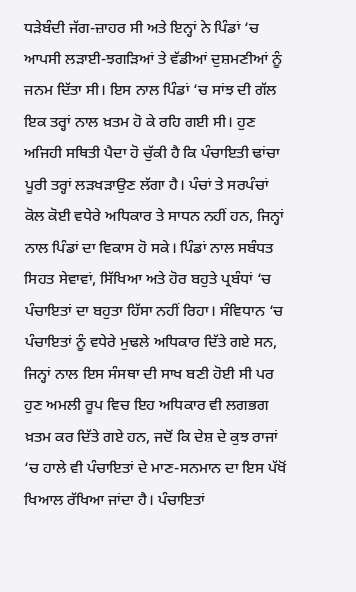ਧੜੇਬੰਦੀ ਜੱਗ-ਜ਼ਾਹਰ ਸੀ ਅਤੇ ਇਨ੍ਹਾਂ ਨੇ ਪਿੰਡਾਂ ‘ਚ ਆਪਸੀ ਲੜਾਈ-ਝਗੜਿਆਂ ਤੇ ਵੱਡੀਆਂ ਦੁਸ਼ਮਣੀਆਂ ਨੂੰ ਜਨਮ ਦਿੱਤਾ ਸੀ। ਇਸ ਨਾਲ ਪਿੰਡਾਂ ‘ਚ ਸਾਂਝ ਦੀ ਗੱਲ ਇਕ ਤਰ੍ਹਾਂ ਨਾਲ ਖ਼ਤਮ ਹੋ ਕੇ ਰਹਿ ਗਈ ਸੀ। ਹੁਣ ਅਜਿਹੀ ਸਥਿਤੀ ਪੈਦਾ ਹੋ ਚੁੱਕੀ ਹੈ ਕਿ ਪੰਚਾਇਤੀ ਢਾਂਚਾ ਪੂਰੀ ਤਰ੍ਹਾਂ ਲੜਖੜਾਉਣ ਲੱਗਾ ਹੈ। ਪੰਚਾਂ ਤੇ ਸਰਪੰਚਾਂ ਕੋਲ ਕੋਈ ਵਧੇਰੇ ਅਧਿਕਾਰ ਤੇ ਸਾਧਨ ਨਹੀਂ ਹਨ, ਜਿਨ੍ਹਾਂ ਨਾਲ ਪਿੰਡਾਂ ਦਾ ਵਿਕਾਸ ਹੋ ਸਕੇ। ਪਿੰਡਾਂ ਨਾਲ ਸਬੰਧਤ ਸਿਹਤ ਸੇਵਾਵਾਂ, ਸਿੱਖਿਆ ਅਤੇ ਹੋਰ ਬਹੁਤੇ ਪ੍ਰਬੰਧਾਂ ‘ਚ ਪੰਚਾਇਤਾਂ ਦਾ ਬਹੁਤਾ ਹਿੱਸਾ ਨਹੀਂ ਰਿਹਾ। ਸੰਵਿਧਾਨ ‘ਚ ਪੰਚਾਇਤਾਂ ਨੂੰ ਵਧੇਰੇ ਮੁਢਲੇ ਅਧਿਕਾਰ ਦਿੱਤੇ ਗਏ ਸਨ, ਜਿਨ੍ਹਾਂ ਨਾਲ ਇਸ ਸੰਸਥਾ ਦੀ ਸਾਖ ਬਣੀ ਹੋਈ ਸੀ ਪਰ ਹੁਣ ਅਮਲੀ ਰੂਪ ਵਿਚ ਇਹ ਅਧਿਕਾਰ ਵੀ ਲਗਭਗ ਖ਼ਤਮ ਕਰ ਦਿੱਤੇ ਗਏ ਹਨ, ਜਦੋਂ ਕਿ ਦੇਸ਼ ਦੇ ਕੁਝ ਰਾਜਾਂ ‘ਚ ਹਾਲੇ ਵੀ ਪੰਚਾਇਤਾਂ ਦੇ ਮਾਣ-ਸਨਮਾਨ ਦਾ ਇਸ ਪੱਖੋਂ ਖਿਆਲ ਰੱਖਿਆ ਜਾਂਦਾ ਹੈ। ਪੰਚਾਇਤਾਂ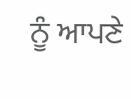ਨੂੰ ਆਪਣੇ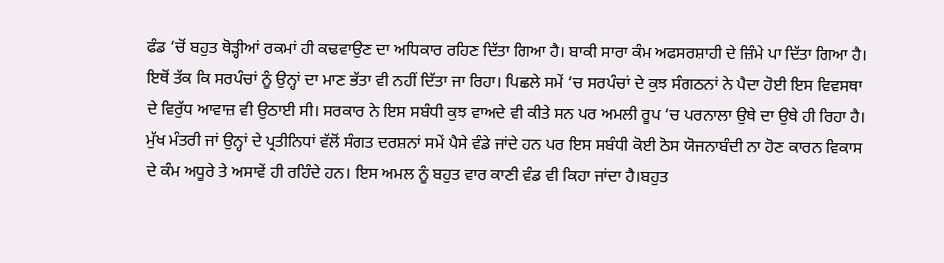ਫੰਡ ‘ਚੋਂ ਬਹੁਤ ਥੋੜ੍ਹੀਆਂ ਰਕਮਾਂ ਹੀ ਕਢਵਾਉਣ ਦਾ ਅਧਿਕਾਰ ਰਹਿਣ ਦਿੱਤਾ ਗਿਆ ਹੈ। ਬਾਕੀ ਸਾਰਾ ਕੰਮ ਅਫਸਰਸ਼ਾਹੀ ਦੇ ਜ਼ਿੰਮੇ ਪਾ ਦਿੱਤਾ ਗਿਆ ਹੈ। ਇਥੋਂ ਤੱਕ ਕਿ ਸਰਪੰਚਾਂ ਨੂੰ ਉਨ੍ਹਾਂ ਦਾ ਮਾਣ ਭੱਤਾ ਵੀ ਨਹੀਂ ਦਿੱਤਾ ਜਾ ਰਿਹਾ। ਪਿਛਲੇ ਸਮੇਂ ‘ਚ ਸਰਪੰਚਾਂ ਦੇ ਕੁਝ ਸੰਗਠਨਾਂ ਨੇ ਪੈਦਾ ਹੋਈ ਇਸ ਵਿਵਸਥਾ ਦੇ ਵਿਰੁੱਧ ਆਵਾਜ਼ ਵੀ ਉਠਾਈ ਸੀ। ਸਰਕਾਰ ਨੇ ਇਸ ਸਬੰਧੀ ਕੁਝ ਵਾਅਦੇ ਵੀ ਕੀਤੇ ਸਨ ਪਰ ਅਮਲੀ ਰੂਪ ‘ਚ ਪਰਨਾਲਾ ਉਥੇ ਦਾ ਉਥੇ ਹੀ ਰਿਹਾ ਹੈ। ਮੁੱਖ ਮੰਤਰੀ ਜਾਂ ਉਨ੍ਹਾਂ ਦੇ ਪ੍ਰਤੀਨਿਧਾਂ ਵੱਲੋਂ ਸੰਗਤ ਦਰਸ਼ਨਾਂ ਸਮੇਂ ਪੈਸੇ ਵੰਡੇ ਜਾਂਦੇ ਹਨ ਪਰ ਇਸ ਸਬੰਧੀ ਕੋਈ ਠੋਸ ਯੋਜਨਾਬੰਦੀ ਨਾ ਹੋਣ ਕਾਰਨ ਵਿਕਾਸ ਦੇ ਕੰਮ ਅਧੂਰੇ ਤੇ ਅਸਾਵੇਂ ਹੀ ਰਹਿੰਦੇ ਹਨ। ਇਸ ਅਮਲ ਨੂੰ ਬਹੁਤ ਵਾਰ ਕਾਣੀ ਵੰਡ ਵੀ ਕਿਹਾ ਜਾਂਦਾ ਹੈ।ਬਹੁਤ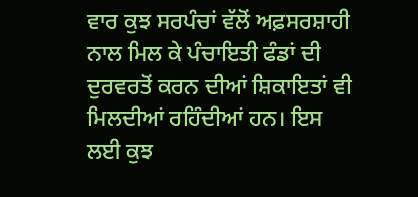ਵਾਰ ਕੁਝ ਸਰਪੰਚਾਂ ਵੱਲੋਂ ਅਫ਼ਸਰਸ਼ਾਹੀ ਨਾਲ ਮਿਲ ਕੇ ਪੰਚਾਇਤੀ ਫੰਡਾਂ ਦੀ ਦੁਰਵਰਤੋਂ ਕਰਨ ਦੀਆਂ ਸ਼ਿਕਾਇਤਾਂ ਵੀ ਮਿਲਦੀਆਂ ਰਹਿੰਦੀਆਂ ਹਨ। ਇਸ ਲਈ ਕੁਝ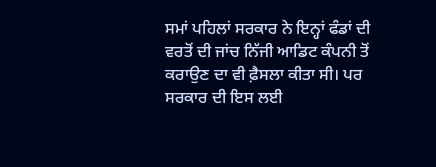ਸਮਾਂ ਪਹਿਲਾਂ ਸਰਕਾਰ ਨੇ ਇਨ੍ਹਾਂ ਫੰਡਾਂ ਦੀ ਵਰਤੋਂ ਦੀ ਜਾਂਚ ਨਿੱਜੀ ਆਡਿਟ ਕੰਪਨੀ ਤੋਂ ਕਰਾਉਣ ਦਾ ਵੀ ਫ਼ੈਸਲਾ ਕੀਤਾ ਸੀ। ਪਰ ਸਰਕਾਰ ਦੀ ਇਸ ਲਈ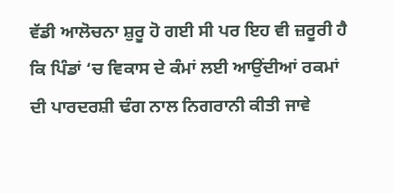ਵੱਡੀ ਆਲੋਚਨਾ ਸ਼ੁਰੂ ਹੋ ਗਈ ਸੀ ਪਰ ਇਹ ਵੀ ਜ਼ਰੂਰੀ ਹੈ ਕਿ ਪਿੰਡਾਂ ‘ਚ ਵਿਕਾਸ ਦੇ ਕੰਮਾਂ ਲਈ ਆਉਂਦੀਆਂ ਰਕਮਾਂ ਦੀ ਪਾਰਦਰਸ਼ੀ ਢੰਗ ਨਾਲ ਨਿਗਰਾਨੀ ਕੀਤੀ ਜਾਵੇ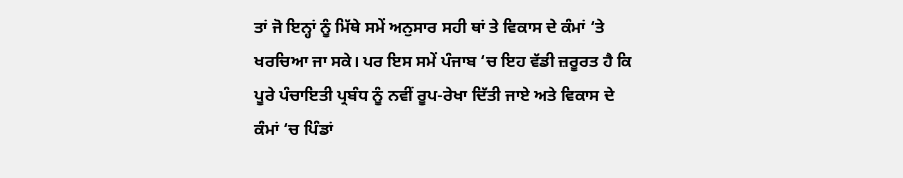ਤਾਂ ਜੋ ਇਨ੍ਹਾਂ ਨੂੰ ਮਿੱਥੇ ਸਮੇਂ ਅਨੁਸਾਰ ਸਹੀ ਥਾਂ ਤੇ ਵਿਕਾਸ ਦੇ ਕੰਮਾਂ ‘ਤੇ ਖਰਚਿਆ ਜਾ ਸਕੇ। ਪਰ ਇਸ ਸਮੇਂ ਪੰਜਾਬ ‘ਚ ਇਹ ਵੱਡੀ ਜ਼ਰੂਰਤ ਹੈ ਕਿ ਪੂਰੇ ਪੰਚਾਇਤੀ ਪ੍ਰਬੰਧ ਨੂੰ ਨਵੀਂ ਰੂਪ-ਰੇਖਾ ਦਿੱਤੀ ਜਾਏ ਅਤੇ ਵਿਕਾਸ ਦੇ ਕੰਮਾਂ ‘ਚ ਪਿੰਡਾਂ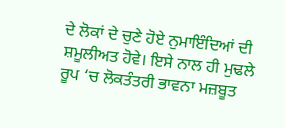ਦੇ ਲੋਕਾਂ ਦੇ ਚੁਣੇ ਹੋਏ ਨੁਮਾਇੰਦਿਆਂ ਦੀ ਸ਼ਮੂਲੀਅਤ ਹੋਵੇ। ਇਸੇ ਨਾਲ ਹੀ ਮੁਢਲੇ ਰੂਪ ‘ਚ ਲੋਕਤੰਤਰੀ ਭਾਵਨਾ ਮਜ਼ਬੂਤ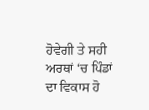ਹੋਵੇਗੀ ਤੇ ਸਹੀ ਅਰਥਾਂ ‘ਚ ਪਿੰਡਾਂ ਦਾ ਵਿਕਾਸ ਹੋ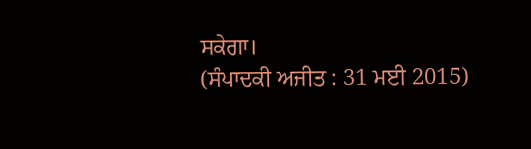ਸਕੇਗਾ।
(ਸੰਪਾਦਕੀ ਅਜੀਤ : 31 ਮਈ 2015)